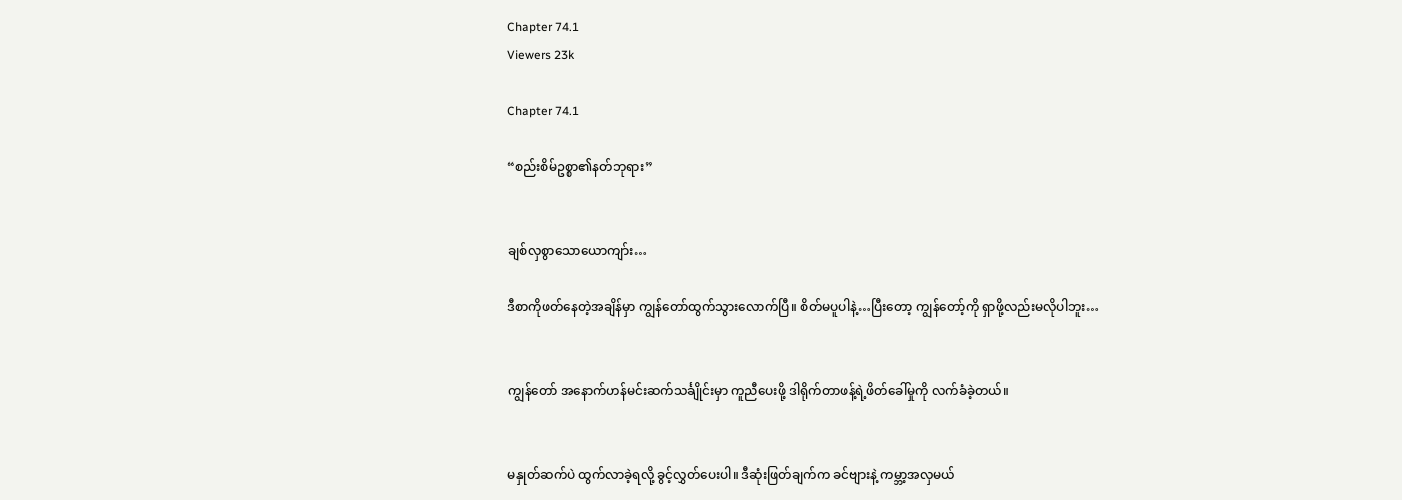Chapter 74.1
Viewers 23k

Chapter 74.1

“စည်းစိမ်ဥစ္စာ၏နတ်ဘုရား”


ချစ်လှစွာသောယောကျာ်း…

ဒီစာကိုဖတ်နေတဲ့အချိန်မှာ ကျွန်တော်ထွက်သွားလောက်ပြီ။ စိတ်မပူပါနဲ့…ပြီးတော့ ကျွန်တော့်ကို ရှာဖို့လည်းမလိုပါဘူး…


ကျွန်တော် အနောက်ဟန်မင်းဆက်သင်္ချိုင်းမှာ ကူညီပေးဖို့ ဒါရိုက်တာဖန့်ရဲ့ဖိတ်ခေါ်မှုကို လက်ခံခဲ့တယ်။


မနှုတ်ဆက်ပဲ ထွက်လာခဲ့ရလို့ ခွင့်လွှတ်ပေးပါ။ ဒီဆုံးဖြတ်ချက်က ခင်ဗျားနဲ့ ကမ္ဘာ့အလှမယ်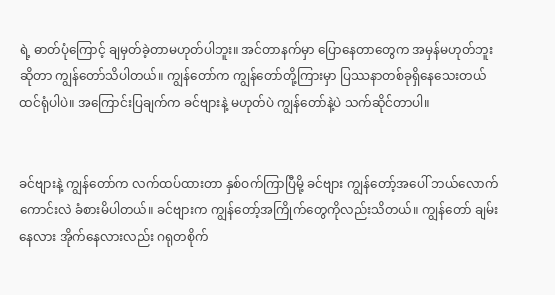ရဲ့ ဓာတ်ပုံကြောင့် ချမှတ်ခဲ့တာမဟုတ်ပါဘူး။ အင်တာနက်မှာ ပြောနေတာတွေက အမှန်မဟုတ်ဘူးဆိုတာ ကျွန်တော်သိပါတယ်။ ကျွန်တော်က ကျွန်တော်တို့ကြားမှာ ပြဿနာတစ်ခုရှိနေသေးတယ် ထင်ရုံပါပဲ။ အကြောင်းပြချက်က ခင်ဗျားနဲ့ မဟုတ်ပဲ ကျွန်တော်နဲ့ပဲ သက်ဆိုင်တာပါ။


ခင်ဗျားနဲ့ ကျွန်တော်က လက်ထပ်ထားတာ နှစ်ဝက်ကြာပြီမို့ ခင်ဗျား ကျွန်တော့်အပေါ် ဘယ်လောက်ကောင်းလဲ ခံစားမိပါတယ်။ ခင်ဗျားက ကျွန်တော့်အကြိုက်တွေကိုလည်းသိတယ်။ ကျွန်တော် ချမ်းနေလား အိုက်နေလားလည်း ဂရုတစိုက်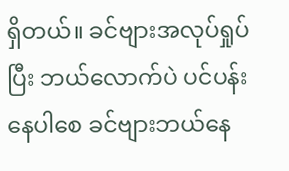ရှိတယ်။ ခင်ဗျားအလုပ်ရှုပ်ပြီး ဘယ်လောက်ပဲ ပင်ပန်းနေပါစေ ခင်ဗျားဘယ်နေ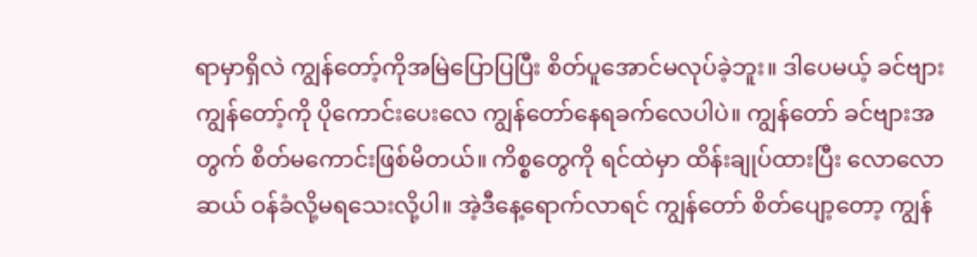ရာမှာရှိလဲ ကျွန်တော့်ကိုအမြဲပြောပြပြီး စိတ်ပူအောင်မလုပ်ခဲ့ဘူး။ ဒါပေမယ့် ခင်ဗျား ကျွန်တော့်ကို ပိုကောင်းပေးလေ ကျွန်တော်နေရခက်လေပါပဲ။ ကျွန်တော် ခင်ဗျားအတွက် စိတ်မကောင်းဖြစ်မိတယ်။ ကိစ္စတွေကို ရင်ထဲမှာ ထိန်းချုပ်ထားပြီး လောလောဆယ် ဝန်ခံလို့မရသေးလို့ပါ။ အဲ့ဒီနေ့ရောက်လာရင် ကျွန်တော် စိတ်ပျော့တော့ ကျွန်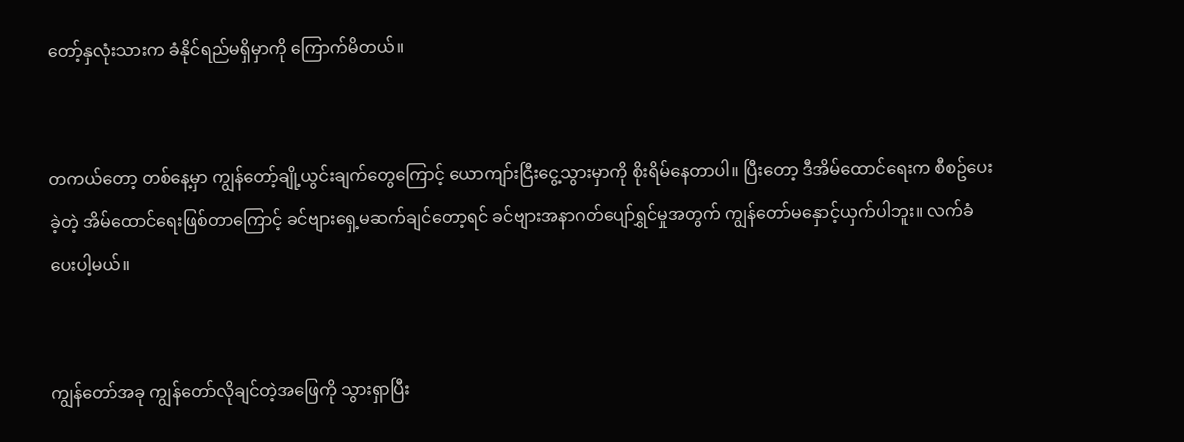တော့်နှလုံးသားက ခံနိုင်ရည်မရှိမှာကို ကြောက်မိတယ်။


တကယ်တော့ တစ်နေ့မှာ ကျွန်တော့်ချို့ယွင်းချက်တွေကြောင့် ယောကျာ်းငြီးငွေ့သွားမှာကို စိုးရိမ်နေတာပါ။ ပြီးတော့ ဒီအိမ်ထောင်ရေးက စီစဥ်ပေးခဲ့တဲ့ အိမ်ထောင်ရေးဖြစ်တာကြောင့် ခင်ဗျားရှေ့မဆက်ချင်တော့ရင် ခင်ဗျားအနာဂတ်ပျော်ရွှင်မှုအတွက် ကျွန်တော်မနှောင့်ယှက်ပါဘူး။ လက်ခံပေးပါ့မယ်။


ကျွန်တော်အခု ကျွန်တော်လိုချင်တဲ့အဖြေကို သွားရှာပြီး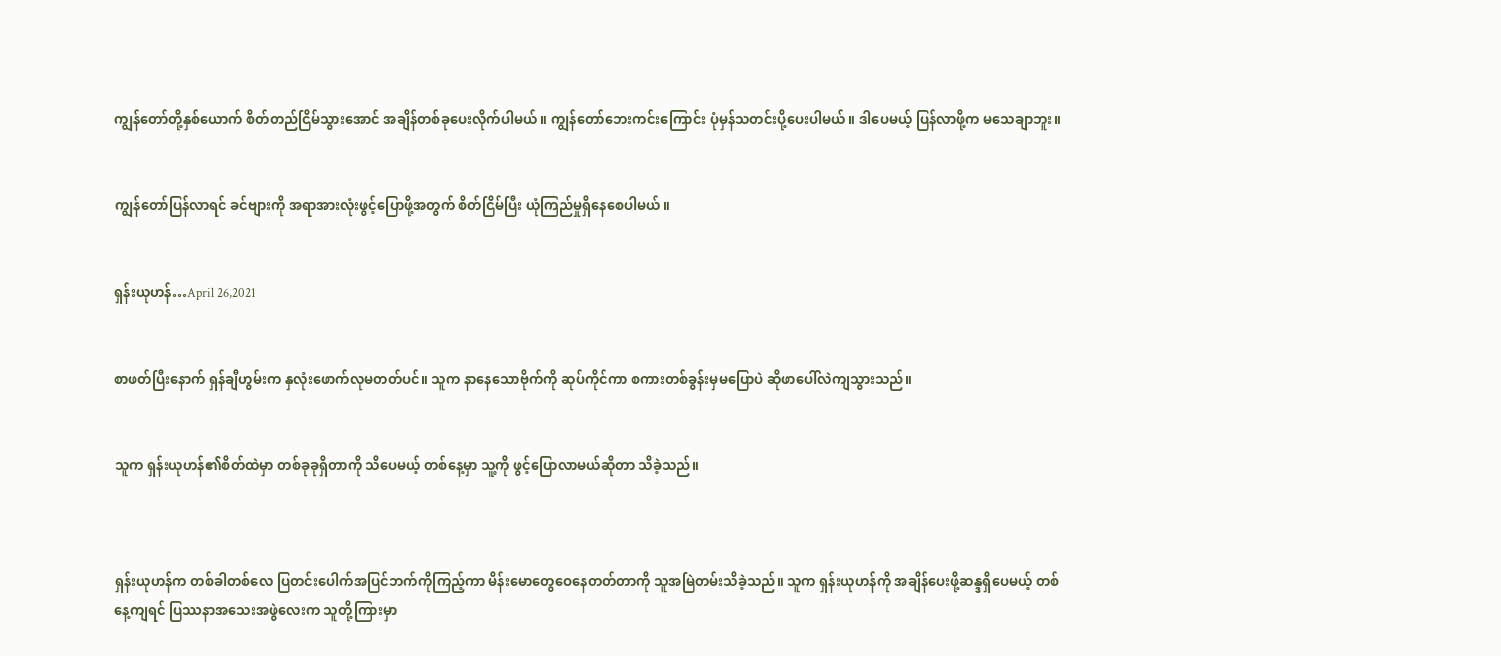ကျွန်တော်တို့နှစ်ယောက် စိတ်တည်ငြိမ်သွားအောင် အချိန်တစ်ခုပေးလိုက်ပါမယ်။ ကျွန်တော်ဘေးကင်းကြောင်း ပုံမှန်သတင်းပို့ပေးပါမယ်။ ဒါပေမယ့် ပြန်လာဖို့က မသေချာဘူး။


ကျွန်တော်ပြန်လာရင် ခင်ဗျားကို အရာအားလုံးဖွင့်ပြောဖို့အတွက် စိတ်ငြိမ်ပြီး ယုံကြည်မှုရှိနေစေပါမယ်။


ရှန်းယုဟန်…April 26,2021


စာဖတ်ပြီးနောက် ရှန်ချီဟွမ်းက နှလုံးဖောက်လုမတတ်ပင်။ သူက နာနေသောဗိုက်ကို ဆုပ်ကိုင်ကာ စကားတစ်ခွန်းမှမပြောပဲ ဆိုဖာပေါ်လဲကျသွားသည်။


သူက ရှန်းယုဟန်၏စိတ်ထဲမှာ တစ်ခုခုရှိတာကို သိပေမယ့် တစ်နေ့မှာ သူ့ကို ဖွင့်ပြောလာမယ်ဆိုတာ သိခဲ့သည်။



ရှန်းယုဟန်က တစ်ခါတစ်လေ ပြတင်းပေါက်အပြင်ဘက်ကိုကြည့်ကာ မိန်းမောတွေဝေနေတတ်တာကို သူအမြဲတမ်းသိခဲ့သည်။ သူက ရှန်းယုဟန်ကို အချိန်ပေးဖို့ဆန္ဒရှိပေမယ့် တစ်နေ့ကျရင် ပြဿနာအသေးအဖွဲလေးက သူတို့ကြားမှာ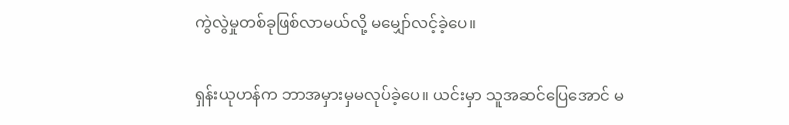ကွဲလွဲမှုတစ်ခုဖြစ်လာမယ်လို့ မမျှော်လင့်ခဲ့ပေ။


ရှန်းယုဟန်က ဘာအမှားမှမလုပ်ခဲ့ပေ။ ယင်းမှာ သူအဆင်ပြေအောင် မ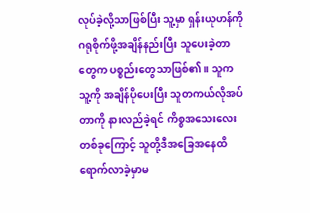လုပ်ခဲ့လို့သာဖြစ်ပြီး သူ့မှာ ရှန်းယုဟန်ကို ဂရုစိုက်ဖို့အချိန်နည်းပြီး သူပေးခဲ့တာတွေက ပစ္စည်းတွေသာဖြစ်၏။ သူက သူ့ကို အချိန်ပိုပေးပြီး သူတကယ်လိုအပ်တာကို နားလည်ခဲ့ရင် ကိစ္စအသေးလေးတစ်ခုကြောင့် သူတို့ဒီအခြေအနေထိ ရောက်လာခဲ့မှာမ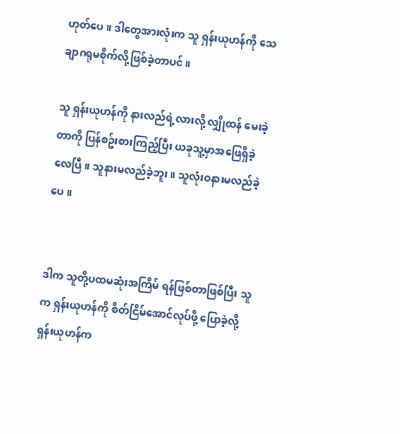ဟုတ်ပေ။ ဒါတွေအားလုံးက သူ ရှန်းယုဟန်ကို သေချာဂရုမစိုက်လို့ဖြစ်ခဲ့တာပင်။

သူ ရှန်းယုဟန်ကို နားလည်ရဲ့လားလို့ လျှိုထန် မေးခဲ့တာကို ပြန်စဥ်းစားကြည့်ပြီး ယခုသူ့မှာအဖြေရှိခဲ့လေပြီ။ သူနားမလည်ခဲ့ဘူး။ သူလုံးဝနားမလည်ခဲ့ပေ။


ဒါက သူတို့ပထမဆုံးအကြိမ် ရန်ဖြစ်တာဖြစ်ပြီး သူက ရှန်းယုဟန်ကို စိတ်ငြိမ်အောင်လုပ်ဖို့ ပြောခဲ့လို့ ရှန်းယုဟန်က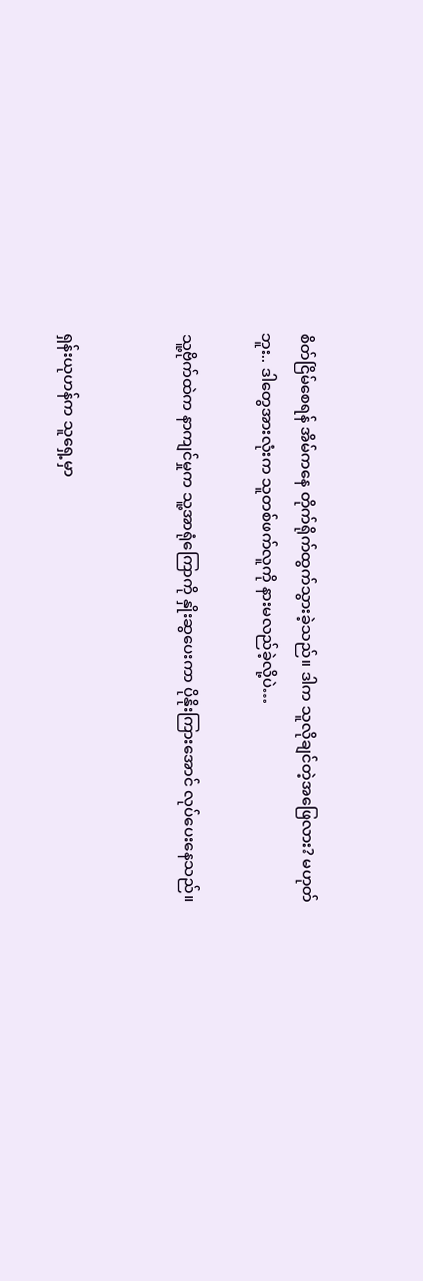စိတ်ငြိမ်စေရန် အိမ်ကနေ တိုက်ရိုက်ထွက်သွားခဲ့သည်။ ဒါက သူလိုချင်တဲ့အဖြေလား? မဟုတ်ဘူး.. ဒါတွေအားလုံးက သူတစ်ဖက်လူကို နားမလည်ခဲ့လို့ပဲ…

သူ့ဗိုက်ထဲက နာကျင်မှုက သူ့အာရုံကြောကို နှိုးဆွပေးကာ ပိုနိုးကြားအောင် လုပ်ပေးနေသည်။


ရှန်းယုဟန်က သူရှေ့မှာ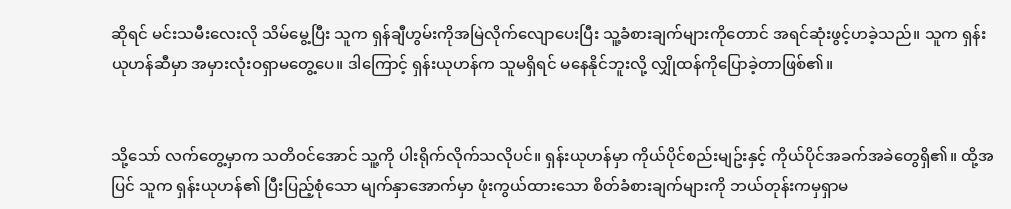ဆိုရင် မင်းသမီးလေးလို သိမ်မွေ့ပြီး သူက ရှန်ချီဟွမ်းကိုအမြဲလိုက်လျောပေးပြီး သူ့ခံစားချက်များကိုတောင် အရင်ဆုံးဖွင့်ဟခဲ့သည်။ သူက ရှန်းယုဟန်ဆီမှာ အမှားလုံးဝရှာမတွေ့ပေ။ ဒါကြောင့် ရှန်းယုဟန်က သူမရှိရင် မနေနိုင်ဘူးလို့ လျှိုထန်ကိုပြောခဲ့တာဖြစ်၏။


သို့သော် လက်တွေ့မှာက သတိဝင်အောင် သူ့ကို ပါးရိုက်လိုက်သလိုပင်။ ရှန်းယုဟန်မှာ ကိုယ်ပိုင်စည်းမျဥ်းနှင့် ကိုယ်ပိုင်အခက်အခဲတွေရှိ၏။ ထို့အပြင် သူက ရှန်းယုဟန်၏ ပြီးပြည့်စုံသော မျက်နှာအောက်မှာ ဖုံးကွယ်ထားသော စိတ်ခံစားချက်များကို ဘယ်တုန်းကမှရှာမ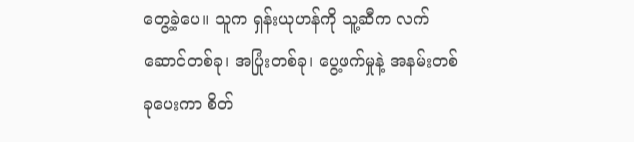တွေ့ခဲ့ပေ။ သူက ရှန်းယုဟန်ကို သူ့ဆီက လက်ဆောင်တစ်ခု၊ အပြုံးတစ်ခု၊ ပွေ့ဖက်မှုနဲ့ အနမ်းတစ်ခုပေးကာ စိတ်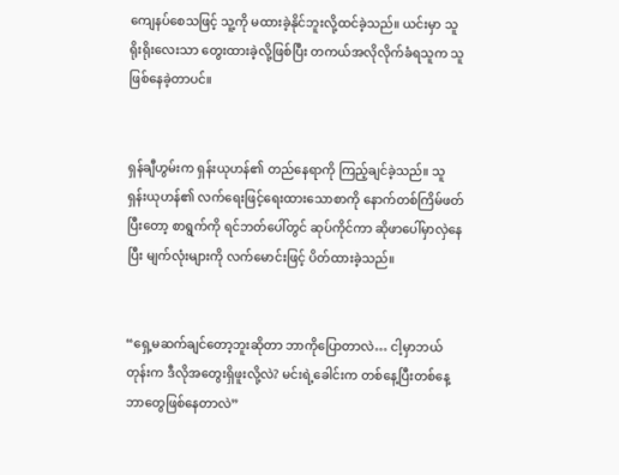ကျေနပ်စေသဖြင့် သူ့ကို မထားခဲ့နိုင်ဘူးလို့ထင်ခဲ့သည်။ ယင်းမှာ သူရိုးရိုးလေးသာ တွေးထားခဲ့လို့ဖြစ်ပြီး တကယ်အလိုလိုက်ခံရသူက သူဖြစ်နေခဲ့တာပင်။


ရှန်ချီဟွမ်းက ရှန်းယုဟန်၏ တည်နေရာကို ကြည့်ချင်ခဲ့သည်။ သူ ရှန်းယုဟန်၏ လက်ရေးဖြင့်ရေးထားသောစာကို နောက်တစ်ကြိမ်ဖတ်ပြီးတော့ စာရွက်ကို ရင်ဘတ်ပေါ်တွင် ဆုပ်ကိုင်ကာ ဆိုဖာပေါ်မှာလှဲနေပြီး မျက်လုံးများကို လက်မောင်းဖြင့် ပိတ်ထားခဲ့သည်။


“ရှေ့မဆက်ချင်တော့ဘူးဆိုတာ ဘာကိုပြောတာလဲ… ငါ့မှာဘယ်တုန်းက ဒီလိုအတွေးရှိဖူးလို့လဲ? မင်းရဲ့ခေါင်းက တစ်နေ့ပြီးတစ်နေ့ ဘာတွေဖြစ်နေတာလဲ”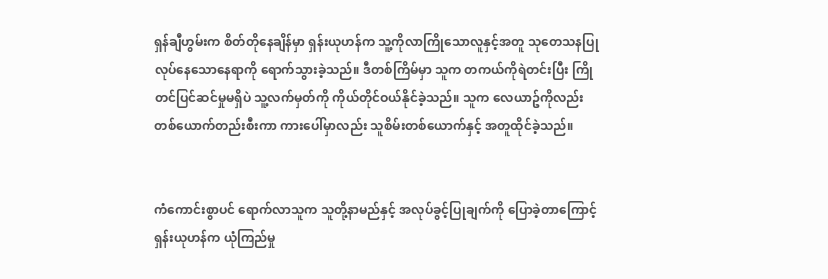ရှန်ချီဟွမ်းက စိတ်တိုနေချိန်မှာ ရှန်းယုဟန်က သူ့ကိုလာကြိုသောလူနှင့်အတူ သုတေသနပြုလုပ်နေသောနေရာကို ရောက်သွားခဲ့သည်။ ဒီတစ်ကြိမ်မှာ သူက တကယ်ကိုရဲတင်းပြီး ကြိုတင်ပြင်ဆင်မှုမရှိပဲ သူ့လက်မှတ်ကို ကိုယ်တိုင်ဝယ်နိုင်ခဲ့သည်။ သူက လေယာဥ်ကိုလည်း တစ်ယောက်တည်းစီးကာ ကားပေါ်မှာလည်း သူစိမ်းတစ်ယောက်နှင့် အတူထိုင်ခဲ့သည်။


ကံကောင်းစွာပင် ရောက်လာသူက သူတို့နာမည်နှင့် အလုပ်ခွင့်ပြုချက်ကို ပြောခဲ့တာကြောင့် ရှန်းယုဟန်က ယုံကြည်မှု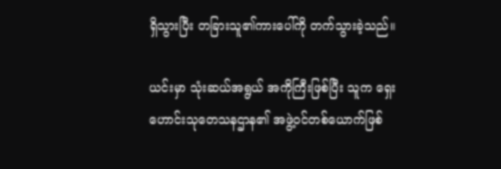ရှိသွားပြီး တခြားသူ၏ကားပေါ်ကို တက်သွားခဲ့သည်။

ယင်းမှာ သုံးဆယ်အရွယ် အကိုကြီးဖြစ်ပြီး သူက ရှေးဟောင်းသုတေသနဌာန၏ အဖွဲ့ဝင်တစ်ယောက်ဖြစ်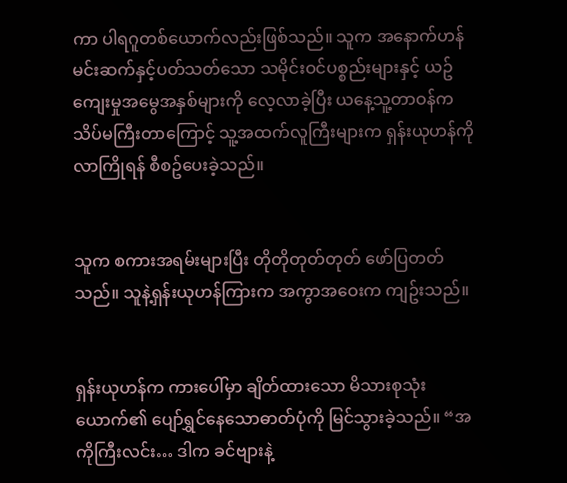ကာ ပါရဂူတစ်ယောက်လည်းဖြစ်သည်။ သူက အနောက်ဟန်မင်းဆက်နှင့်ပတ်သတ်သော သမိုင်းဝင်ပစ္စည်းများနှင့် ယဥ်ကျေးမှုအမွေအနှစ်များကို လေ့လာခဲ့ပြီး ယနေ့သူ့တာဝန်က သိပ်မကြီးတာကြောင့် သူ့အထက်လူကြီးများက ရှန်းယုဟန်ကိုလာကြိုရန် စီစဥ်ပေးခဲ့သည်။


သူက စကားအရမ်းများပြီး တိုတိုတုတ်တုတ် ဖော်ပြတတ်သည်။ သူနဲ့ရှန်းယုဟန်ကြားက အကွာအဝေးက ကျဥ်းသည်။


ရှန်းယုဟန်က ကားပေါ်မှာ ချိတ်ထားသော မိသားစုသုံးယောက်၏ ပျော်ရွှင်နေသောဓာတ်ပုံကို မြင်သွားခဲ့သည်။ “အကိုကြီးလင်း… ဒါက ခင်ဗျားနဲ့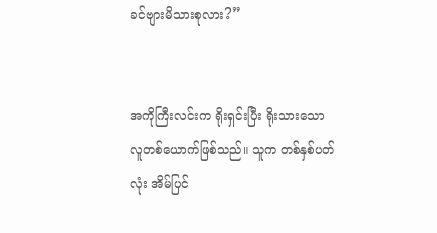ခင်ဗျားမိသားစုလား?”


အကိုကြီးလင်းက ရိုးရှင်းပြီး ရိုးသားသောလူတစ်ယောက်ဖြစ်သည်။ သူက တစ်နှစ်ပတ်လုံး အိမ်ပြင်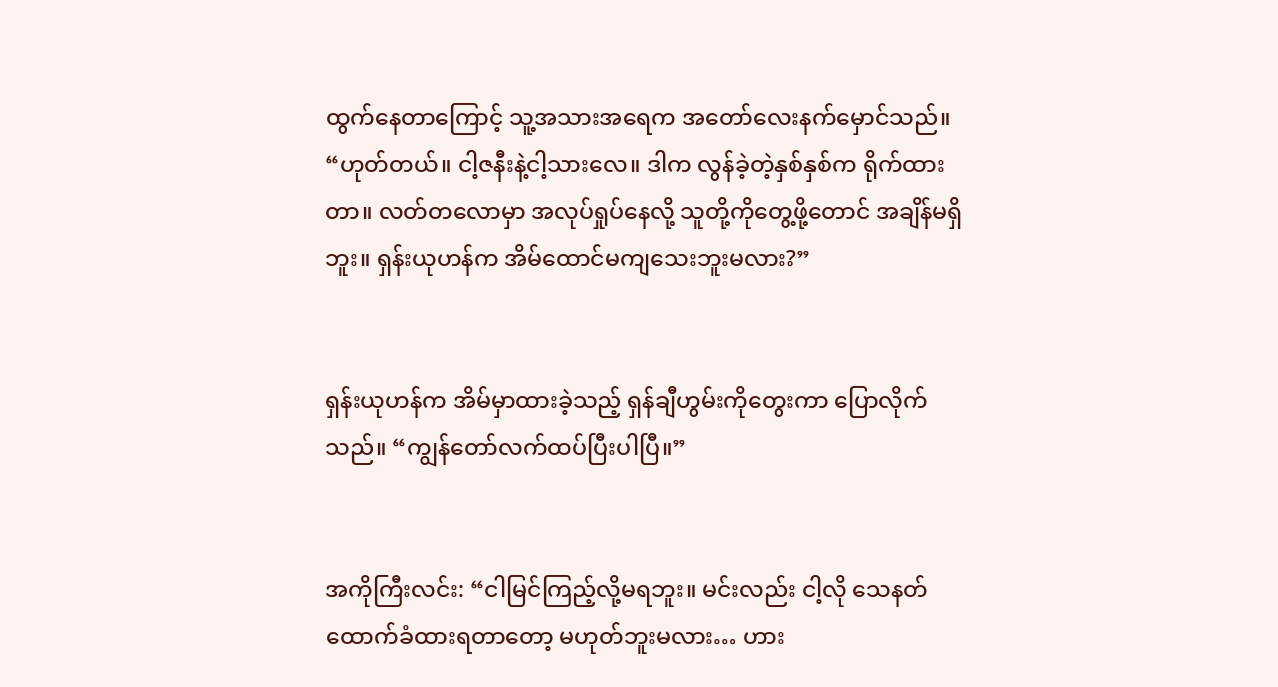ထွက်နေတာကြောင့် သူ့အသားအရေက အတော်လေးနက်မှောင်သည်။ “ဟုတ်တယ်။ ငါ့ဇနီးနဲ့ငါ့သားလေ။ ဒါက လွန်ခဲ့တဲ့နှစ်နှစ်က ရိုက်ထားတာ။ လတ်တလောမှာ အလုပ်ရှုပ်နေလို့ သူတို့ကိုတွေ့ဖို့တောင် အချိန်မရှိဘူး။ ရှန်းယုဟန်က အိမ်ထောင်မကျသေးဘူးမလား?”


ရှန်းယုဟန်က အိမ်မှာထားခဲ့သည့် ရှန်ချီဟွမ်းကိုတွေးကာ ပြောလိုက်သည်။ “ကျွန်တော်လက်ထပ်ပြီးပါပြီ။”


အကိုကြီးလင်း: “ငါမြင်ကြည့်လို့မရဘူး။ မင်းလည်း ငါ့လို သေနတ်ထောက်ခံထားရတာတော့ မဟုတ်ဘူးမလား… ဟား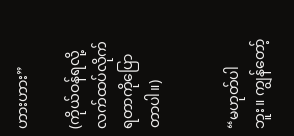ဟားဟား”

(ကိုယ်ဝန်ရလို့ လက်ထပ်လိုက်ရတာကိုပြောတာပါ။)


“မဟုတ်ပါဘူး။ ကျွန်တော့်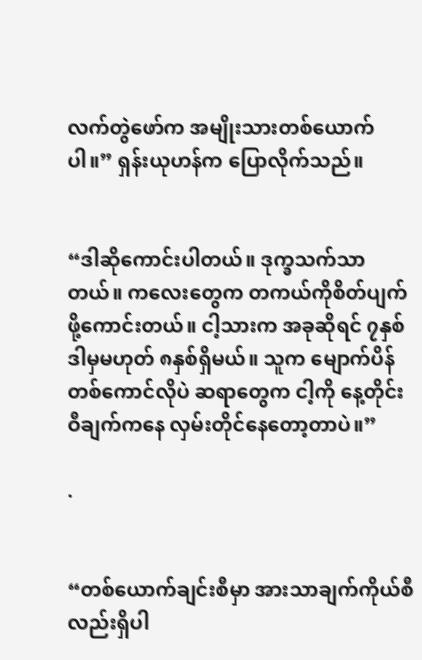လက်တွဲဖော်က အမျိုးသားတစ်ယောက်ပါ။” ရှန်းယုဟန်က ပြောလိုက်သည်။


“ဒါဆိုကောင်းပါတယ်။ ဒုက္ခသက်သာတယ်။ ကလေးတွေက တကယ်ကိုစိတ်ပျက်ဖို့ကောင်းတယ်။ ငါ့သားက အခုဆိုရင် ၇နှစ် ဒါမှမဟုတ် ၈နှစ်ရှိမယ်။ သူက မျောက်ပိန်တစ်ကောင်လိုပဲ ဆရာတွေက ငါ့ကို နေ့တိုင်း ဝီချက်ကနေ လှမ်းတိုင်နေတော့တာပဲ။”

.


“တစ်ယောက်ချင်းစီမှာ အားသာချက်ကိုယ်စီလည်းရှိပါ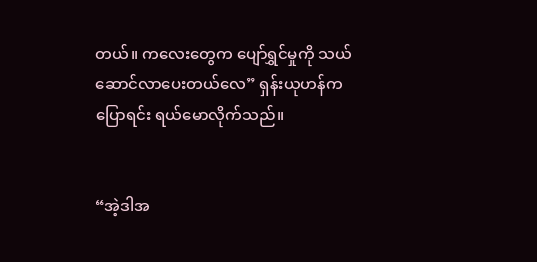တယ်။ ကလေးတွေက ပျော်ရွှင်မှုကို သယ်ဆောင်လာပေးတယ်လေ” ရှန်းယုဟန်က ပြောရင်း ရယ်မောလိုက်သည်။


“အဲ့ဒါအ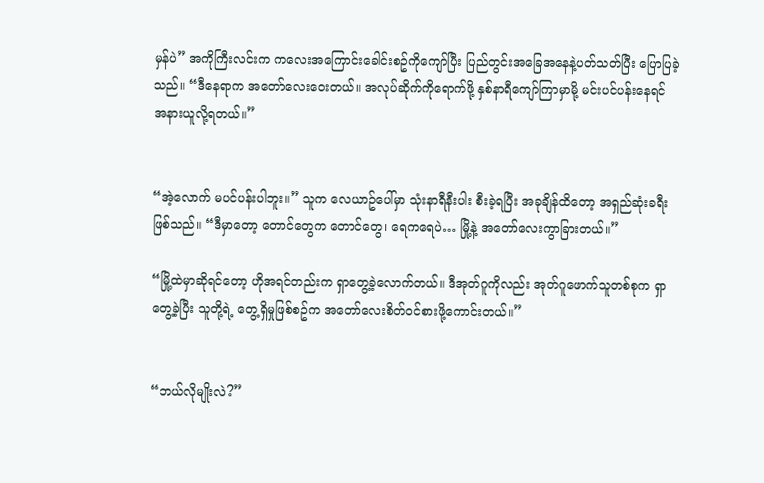မှန်ပဲ” အကိုကြီးလင်းက ကလေးအကြောင်းခေါင်းစဥ်ကိုကျော်ပြီး ပြည်တွင်းအခြေအနေနဲ့ပတ်သတ်ပြီး ပြောပြခဲ့သည်။ “ဒီနေရာက အတော်လေးဝေးတယ်။ အလုပ်ဆိုက်ကိုရောက်ဖို့ နှစ်နာရီကျော်ကြာမှာမို့ မင်းပင်ပန်းနေရင် အနားယူလို့ရတယ်။”


“အဲ့လောက် မပင်ပန်းပါဘူး။” သူက လေယာဥ်ပေါ်မှာ သုံးနာရီနီးပါး စီးခဲ့ရပြီး အခုချိန်ထိတော့ အရှည်ဆုံးခရီးဖြစ်သည်။ “ဒီမှာတော့ တောင်တွေက တောင်တွေ၊ ရေကရေပဲ… မြို့နဲ့ အတော်လေးကွာခြားတယ်။”

“မြို့ထဲမှာဆိုရင်တော့ ဟိုအရင်တည်းက ရှာတွေ့ခဲ့လောက်တယ်။ ဒီအုတ်ဂူကိုလည်း အုတ်ဂူဖောက်သူတစ်စုက ရှာတွေ့ခဲ့ပြီး သူတို့ရဲ့ တွေ့ရှိမှုဖြစ်စဥ်က အတော်လေးစိတ်ဝင်စားဖို့ကောင်းတယ်။”


“ဘယ်လိုမျိုးလဲ?”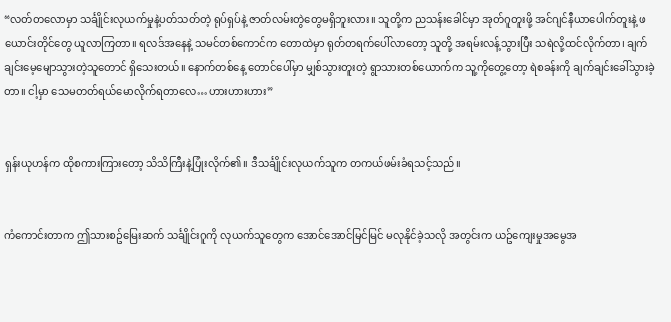“လတ်တလောမှာ သင်္ချိုင်းလုယက်မှုနဲ့ပတ်သတ်တဲ့ ရုပ်ရှပ်နဲ့ ဇာတ်လမ်းတွဲတွေမရှိဘူးလား။ သူတို့က ညသန်းခေါင်မှာ အုတ်ဂူတူးဖို့ အင်ဂျင်နီယာပေါက်တူးနဲ့ ဖယောင်းတိုင်တွေ ယူလာကြတာ။ ရလဒ်အနေနဲ့ သမင်တစ်ကောင်က တောထဲမှာ ရုတ်တရက်ပေါ်လာတော့ သူတို့ အရမ်းလန့်သွားပြီး သရဲလို့ထင်လိုက်တာ၊ ချက်ချင်းမေ့မျောသွားတဲ့သူတောင် ရှိသေးတယ်။ နောက်တစ်နေ့ တောင်ပေါ်မှာ မျှစ်သွားတူးတဲ့ ရွာသားတစ်ယောက်က သူ့ကိုတွေ့တော့ ရဲစခန်းကို ချက်ချင်းခေါ်သွားခဲ့တာ။ ငါ့မှာ သေမတတ်ရယ်မောလိုက်ရတာလေ…ဟားဟားဟား”


ရှန်းယုဟန်က ထိုစကားကြားတော့ သိသိကြီးနဲ့ပြုံးလိုက်၏။ ဒီသင်္ချိုင်းလုယက်သူက တကယ်ဖမ်းခံရသင့်သည်။


ကံကောင်းတာက ဤသားစဥ်မြေးဆက် သင်္ချိုင်းဂူကို လုယက်သူတွေက အောင်အောင်မြင်မြင် မလုနိုင်ခဲ့သလို အတွင်းက ယဥ်ကျေးမှုအမွေအ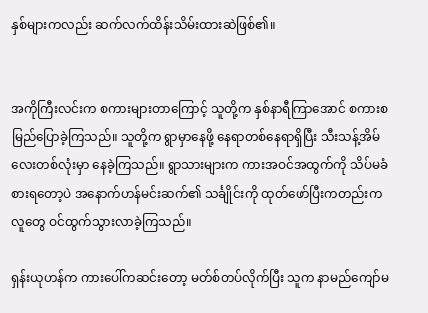နှစ်များကလည်း ဆက်လက်ထိန်းသိမ်းထားဆဲဖြစ်၏။


အကိုကြီးလင်းက စကားများတာကြောင့် သူတို့က နှစ်နာရီကြာအောင် စကားစမြည်ပြောခဲ့ကြသည်။ သူတို့က ရွာမှာနေဖို့ နေရာတစ်နေရာရှိပြီး သီးသန့်အိမ်လေးတစ်လုံးမှာ နေခဲ့ကြသည်။ ရွာသားများက ကားအဝင်အထွက်ကို သိပ်မခံစားရတော့ပဲ အနောက်ဟန်မင်းဆက်၏ သင်္ချိုင်းကို ထုတ်ဖော်ပြီးကတည်းက လူတွေ ဝင်ထွက်သွားလာခဲ့ကြသည်။

ရှန်းယုဟန်က ကားပေါ်ကဆင်းတော့ မတ်စ်တပ်လိုက်ပြီး သူက နာမည်ကျော်မ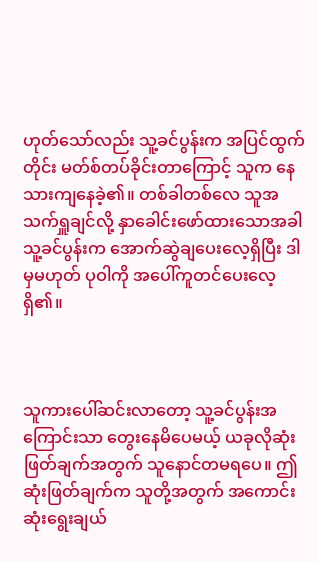ဟုတ်သော်လည်း သူ့ခင်ပွန်းက အပြင်ထွက်တိုင်း မတ်စ်တပ်ခိုင်းတာကြောင့် သူက နေသားကျနေခဲ့၏။ တစ်ခါတစ်လေ သူအသက်ရှူချင်လို့ နှာခေါင်းဖော်ထားသောအခါ သူ့ခင်ပွန်းက အောက်ဆွဲချပေးလေ့ရှိပြီး ဒါမှမဟုတ် ပုဝါကို အပေါ်ကူတင်ပေးလေ့ရှိ၏။



သူကားပေါ်ဆင်းလာတော့ သူ့ခင်ပွန်းအကြောင်းသာ တွေးနေမိပေမယ့် ယခုလိုဆုံးဖြတ်ချက်အတွက် သူနောင်တမရပေ။ ဤဆုံးဖြတ်ချက်က သူတို့အတွက် အကောင်းဆုံးရွေးချယ်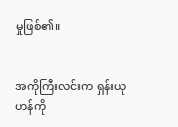မှုဖြစ်၏။


အကိုကြီးလင်းက ရှန်းယုဟန်ကို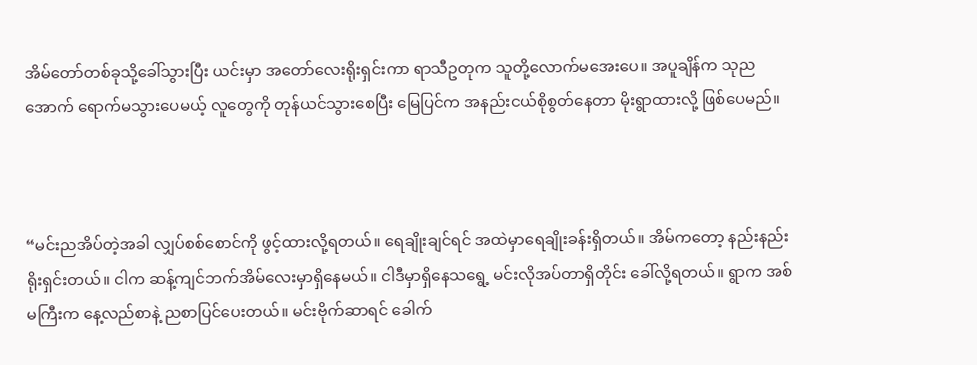အိမ်တော်တစ်ခုသို့ခေါ်သွားပြီး ယင်းမှာ အတော်လေးရိုးရှင်းကာ ရာသီဥတုက သူတို့လောက်မအေးပေ။ အပူချိန်က သုညအောက် ရောက်မသွားပေမယ့် လူတွေကို တုန်ယင်သွားစေပြီး မြေပြင်က အနည်းငယ်စိုစွတ်နေတာ မိုးရွာထားလို့ ဖြစ်ပေမည်။



“မင်းညအိပ်တဲ့အခါ လျှပ်စစ်စောင်ကို ဖွင့်ထားလို့ရတယ်။ ရေချိုးချင်ရင် အထဲမှာရေချိုးခန်းရှိတယ်။ အိမ်ကတော့ နည်းနည်းရိုးရှင်းတယ်။ ငါက ဆန့်ကျင်ဘက်အိမ်လေးမှာရှိနေမယ်။ ငါဒီမှာရှိနေသရွေ့ မင်းလိုအပ်တာရှိတိုင်း ခေါ်လို့ရတယ်။ ရွာက အစ်မကြီးက နေ့လည်စာနဲ့ ညစာပြင်ပေးတယ်။ မင်းဗိုက်ဆာရင် ခေါက်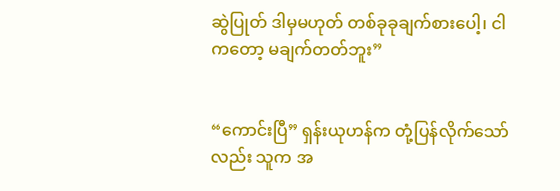ဆွဲပြုတ် ဒါမှမဟုတ် တစ်ခုခုချက်စားပေါ့၊ ငါကတော့ မချက်တတ်ဘူး”


“ကောင်းပြီ” ရှန်းယုဟန်က တုံ့ပြန်လိုက်သော်လည်း သူက အ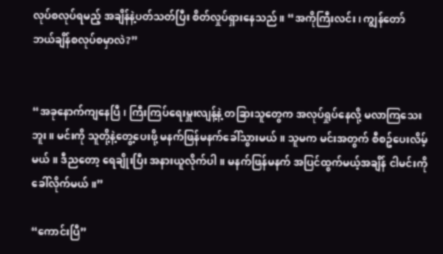လုပ်စလုပ်ရမည့် အချိန်နဲ့ပတ်သတ်ပြီး စိတ်လှုပ်ရှားနေသည်။ “အကိုကြီးလင်း၊ ကျွန်တော် ဘယ်ချိန်စလုပ်စမှာလဲ?”


“အခုနောက်ကျနေပြီ၊ ကြီးကြပ်ရေးမှူးလျန့်နဲ့ တခြားသူတွေက အလုပ်ရှုပ်နေလို့ မလာကြသေးဘူး။ မင်းကို သူတို့နဲ့တွေ့ပေးဖို့ မနက်ဖြန်မနက်ခေါ်သွားမယ်။ သူမက မင်းအတွက် စီစဥ်ပေးလိမ့်မယ်။ ဒီညတော့ ရေချိုးပြီး အနားယူလိုက်ပါ။ မနက်ဖြန်မနက် အပြင်ထွက်မယ့်အချိန် ငါမင်းကိုခေါ်လိုက်မယ်။”

“ကောင်းပြီ”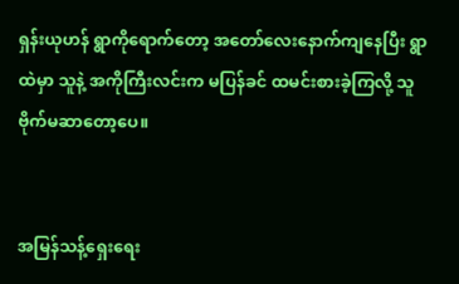ရှန်းယုဟန် ရွာကိုရောက်တော့ အတော်လေးနောက်ကျနေပြီး ရွာထဲမှာ သူနဲ့ အကိုကြီးလင်းက မပြန်ခင် ထမင်းစားခဲ့ကြလို့ သူဗိုက်မဆာတော့ပေ။


အမြန်သန့်ရှေးရေး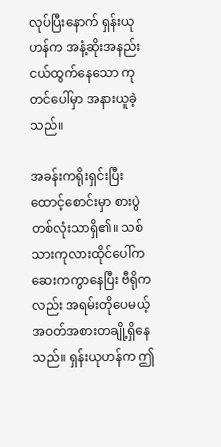လုပ်ပြီးနောက် ရှန်းယုဟန်က အနံ့ဆိုးအနည်းငယ်ထွက်နေသော ကုတင်ပေါ်မှာ အနားယူခဲ့သည်။

အခန်းကရိုးရှင်းပြီး ထောင့်စောင်းမှာ စားပွဲတစ်လုံးသာရှိ၏။ သစ်သားကုလားထိုင်ပေါ်က ဆေးကကွာနေပြီး ဗီရိုကလည်း အရမ်းတိုပေမယ့် အဝတ်အစားတချို့ရှိနေသည်။ ရှန်းယုဟန်က ဤ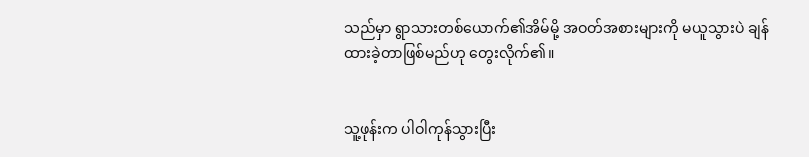သည်မှာ ရွာသားတစ်ယောက်၏အိမ်မို့ အဝတ်အစားများကို မယူသွားပဲ ချန်ထားခဲ့တာဖြစ်မည်ဟု တွေးလိုက်၏။


သူ့ဖုန်းက ပါဝါကုန်သွားပြီး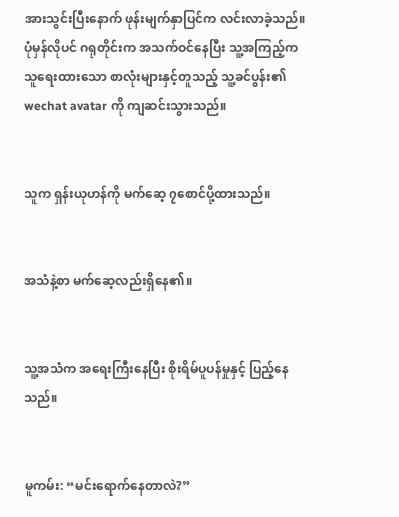အားသွင်းပြီးနောက် ဖုန်းမျက်နှာပြင်က လင်းလာခဲ့သည်။ ပုံမှန်လိုပင် ဂရုတိုင်းက အသက်ဝင်နေပြီး သူ့အကြည့်က သူရေးထားသော စာလုံးများနှင့်တူသည့် သူ့ခင်ပွန်း၏ wechat avatar ကို ကျဆင်းသွားသည်။


သူက ရှန်းယုဟန်ကို မက်ဆေ့ ၇စောင်ပို့ထားသည်။


အသံနဲ့စာ မက်ဆေ့လည်းရှိနေ၏။


သူ့အသံက အရေးကြီးနေပြီး စိုးရိမ်ပူပန်မှုနှင့် ပြည့်နေသည်။


မူကမ်း: “မင်းရောက်နေတာလဲ?”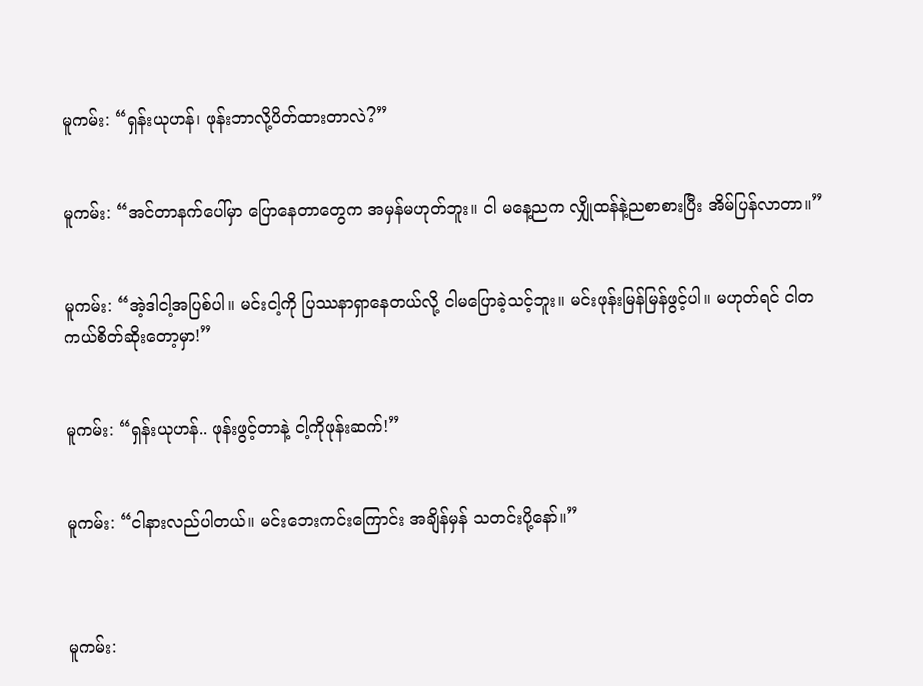မူကမ်း: “ရှန်းယုဟန်၊ ဖုန်းဘာလို့ပိတ်ထားတာလဲ?”


မူကမ်း: “အင်တာနက်ပေါ်မှာ ပြောနေတာတွေက အမှန်မဟုတ်ဘူး။ ငါ မနေ့ညက လျှိုထန်နဲ့ညစာစားပြီး အိမ်ပြန်လာတာ။”


မူကမ်း: “အဲ့ဒါငါ့အပြစ်ပါ။ မင်းငါ့ကို ပြဿနာရှာနေတယ်လို့ ငါမပြောခဲ့သင့်ဘူး။ မင်းဖုန်းမြန်မြန်ဖွင့်ပါ။ မဟုတ်ရင် ငါတကယ်စိတ်ဆိုးတော့မှာ!”


မူကမ်း: “ရှန်းယုဟန်.. ဖုန်းဖွင့်တာနဲ့ ငါ့ကိုဖုန်းဆက်!”


မူကမ်း: “ငါနားလည်ပါတယ်။ မင်းဘေးကင်းကြောင်း အချိန်မှန် သတင်းပို့နော်။”



မူကမ်း: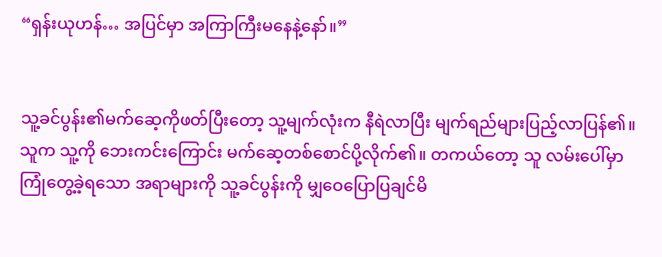“ရှန်းယုဟန်… အပြင်မှာ အကြာကြီးမနေနဲ့နော်။”


သူ့ခင်ပွန်း၏မက်ဆေ့ကိုဖတ်ပြီးတော့ သူ့မျက်လုံးက နီရဲလာပြီး မျက်ရည်များပြည့်လာပြန်၏။ သူက သူ့ကို ဘေးကင်းကြောင်း မက်ဆေ့တစ်စောင်ပို့လိုက်၏။ တကယ်တော့ သူ လမ်းပေါ်မှာ ကြုံတွေ့ခဲ့ရသော အရာများကို သူ့ခင်ပွန်းကို မျှဝေပြောပြချင်မိ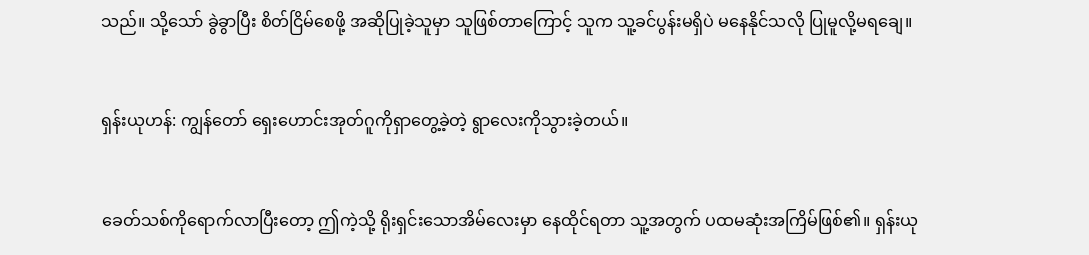သည်။ သို့သော် ခွဲခွာပြီး စိတ်ငြိမ်စေဖို့ အဆိုပြုခဲ့သူမှာ သူဖြစ်တာကြောင့် သူက သူ့ခင်ပွန်းမရှိပဲ မနေနိုင်သလို ပြုမူလို့မရချေ။


ရှန်းယုဟန်: ကျွန်တော် ရှေးဟောင်းအုတ်ဂူကိုရှာတွေ့ခဲ့တဲ့ ရွာလေးကိုသွားခဲ့တယ်။


ခေတ်သစ်ကိုရောက်လာပြီးတော့ ဤကဲ့သို့ ရိုးရှင်းသောအိမ်လေးမှာ နေထိုင်ရတာ သူ့အတွက် ပထမဆုံးအကြိမ်ဖြစ်၏။ ရှန်းယု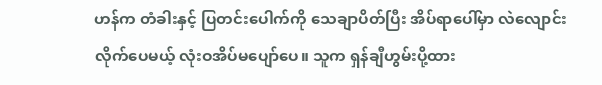ဟန်က တံခါးနှင့် ပြတင်းပေါက်ကို သေချာပိတ်ပြီး အိပ်ရာပေါ်မှာ လဲလျောင်းလိုက်ပေမယ့် လုံးဝအိပ်မပျော်ပေ။ သူက ရှန်ချီဟွမ်းပို့ထား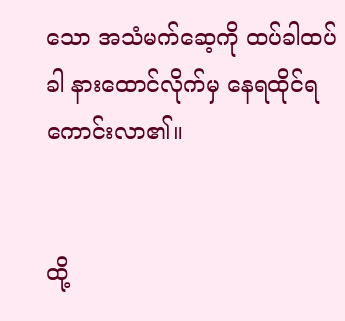သော အသံမက်ဆေ့ကို ထပ်ခါထပ်ခါ နားထောင်လိုက်မှ နေရထိုင်ရကောင်းလာ၏။


ထို့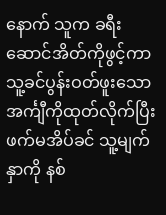နောက် သူက ခရီးဆောင်အိတ်ကိုဖွင့်ကာ သူ့ခင်ပွန်းဝတ်ဖူးသော အင်္ကျီကိုထုတ်လိုက်ပြီး ဖက်မအိပ်ခင် သူ့မျက်နှာကို နစ်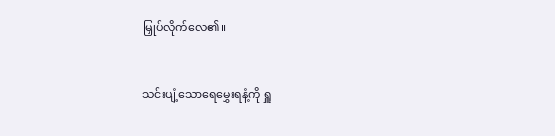မြှုပ်လိုက်လေ၏။


သင်းပျံ့သောရေမွှေးရနံ့ကို ရှူ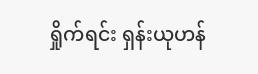ရှိုက်ရင်း ရှန်းယုဟန်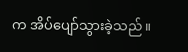က အိပ်ပျော်သွားခဲ့သည်။